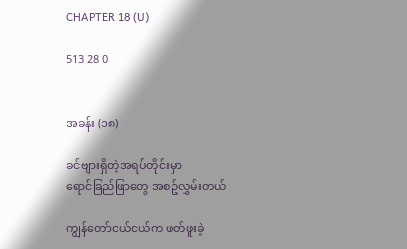CHAPTER 18 (U)

513 28 0


အခန်း (၁၈)

ခင်ဗျားရှိတဲ့အရပ်တိုင်းမှာ
ရောင်ခြည်ဖြာတွေ အစဥ်လွှမ်းတယ်

ကျွန်တော်ငယ်ငယ်က ဖတ်ဖူးခဲ့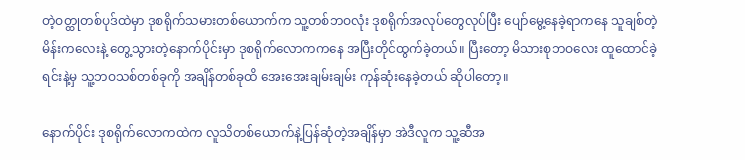တဲ့ဝတ္ထုတစ်ပုဒ်ထဲမှာ ဒုစရိုက်သမားတစ်ယောက်က သူ့တစ်ဘဝလုံး ဒုစရိုက်အလုပ်တွေလုပ်ပြီး ပျော်မွေ့နေခဲ့ရာကနေ သူချစ်တဲ့မိန်းကလေးနဲ့ တွေ့သွားတဲ့နောက်ပိုင်းမှာ ဒုစရိုက်လောကကနေ အပြီးတိုင်ထွက်ခဲ့တယ်။ ပြီးတော့ မိသားစုဘဝလေး ထူထောင်ခဲ့ရင်းနဲ့မှ သူ့ဘဝသစ်တစ်ခုကို အချိန်တစ်ခုထိ အေးအေးချမ်းချမ်း ကုန်ဆုံးနေခဲ့တယ် ဆိုပါတော့။

နောက်ပိုင်း ဒုစရိုက်လောကထဲက လူသိတစ်ယောက်နဲ့ပြန်ဆုံတဲ့အချိန်မှာ အဲဒီလူက သူ့ဆီအ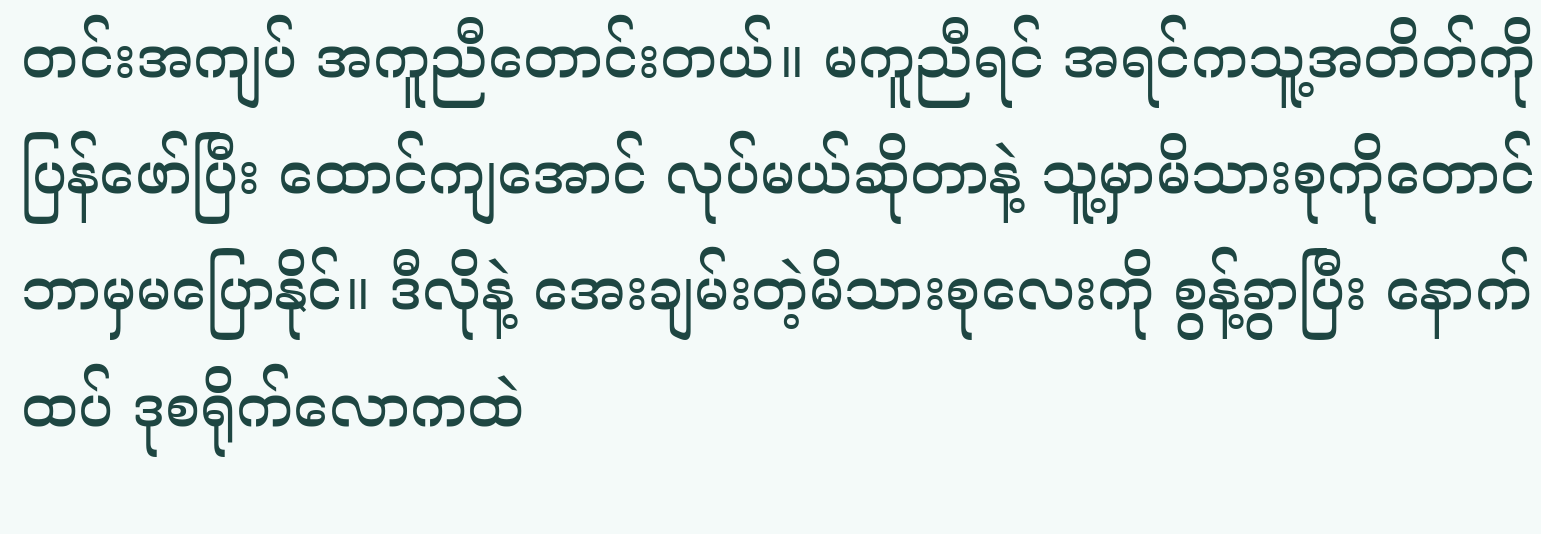တင်းအကျပ် အကူညီတောင်းတယ်။ မကူညီရင် အရင်ကသူ့အတိတ်ကို ပြန်ဖော်ပြီး ထောင်ကျအောင် လုပ်မယ်ဆိုတာနဲ့ သူ့မှာမိသားစုကိုတောင် ဘာမှမပြောနိုင်။ ဒီလိုနဲ့ အေးချမ်းတဲ့မိသားစုလေးကို စွန့်ခွာပြီး နောက်ထပ် ဒုစရိုက်လောကထဲ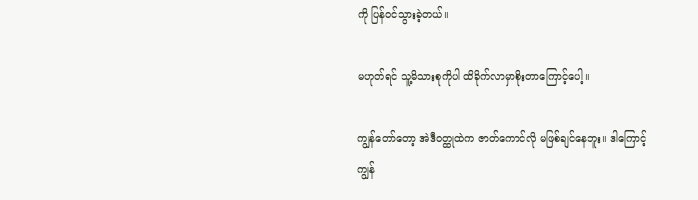ကို ပြန်ဝင်သွားခဲ့တယ်။

မဟုတ်ရင် သူ့မိသားစုကိုပါ ထိခိုက်လာမှာစိုးတာကြောင့်ပေါ့။

ကျွန်တော်တော့ အဲဒီဝတ္ထုထဲက ဇာတ်ကောင်လို မဖြစ်ချင်နေဘူး။ ဒါကြောင့် ကျွန်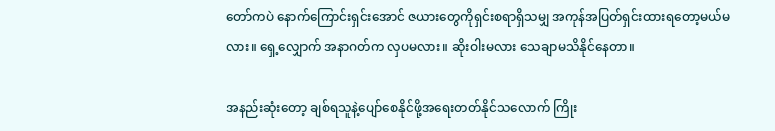တော်ကပဲ နောက်ကြောင်းရှင်းအောင် ဇယားတွေကိုရှင်းစရာရှိသမျှ အကုန်အပြတ်ရှင်းထားရတော့မယ်မလား။ ရှေ့လျှောက် အနာဂတ်က လှပမလား။ ဆိုးဝါးမလား သေချာမသိနိုင်နေတာ။

အနည်းဆုံးတော့ ချစ်ရသူနဲ့ပျော်စေနိုင်ဖို့အရေးတတ်နိုင်သလောက် ကြိုး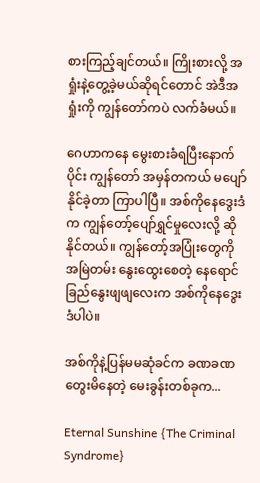စားကြည့်ချင်တယ်။ ကြိုးစားလို့ အရှုံးနဲ့တွေ့ခဲ့မယ်ဆိုရင်တောင် အဲဒီအရှုံးကို ကျွန်တော်ကပဲ လက်ခံမယ်။

ဂေဟာကနေ မွေးစားခံရပြီးနောက်ပိုင်း ကျွန်တော် အမှန်တကယ် မပျော်နိုင်ခဲ့တာ ကြာပါပြီ။ အစ်ကိုနေဒွေးဒံက ကျွန်တော့်ပျော်ရွှင်မှုလေးလို့ ဆိုနိုင်တယ်။ ကျွန်တော့်အပြုံးတွေကို အမြဲတမ်း နွေးထွေးစေတဲ့ နေရောင်ခြည်နွေးဖျဖျလေးက အစ်ကိုနေဒွေးဒံပါပဲ။

အစ်ကိုနဲ့ပြန်မမဆုံခင်က ခဏခဏတွေးမိနေတဲ့ မေးခွန်းတစ်ခုက...

Eternal Sunshine {The Criminal Syndrome}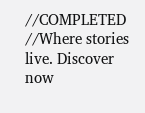//COMPLETED //Where stories live. Discover now